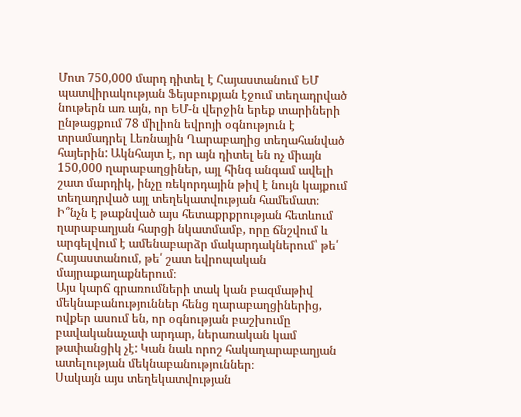Մոտ 750,000 մարդ դիտել է Հայաստանում ԵՄ պատվիրակության Ֆեյսբուքյան էջում տեղադրված նութերն առ այն, որ ԵՄ-ն վերջին երեք տարիների ընթացքում 78 միլիոն եվրոյի օգնություն է տրամադրել Լեռնային Ղարաբաղից տեղահանված հայերին: Ակնհայտ է, որ այն դիտել են ոչ միայն 150,000 ղարաբաղցիներ, այլ հինգ անգամ ավելի շատ մարդիկ, ինչը ռեկորդային թիվ է նույն կայքում տեղադրված այլ տեղեկատվության համեմատ։
Ի՞նչն է թաքնված այս հետաքրքրության հետևում ղարաբաղյան հարցի նկատմամբ, որը ճնշվում և արգելվում է ամենաբարձր մակարդակներում՝ թե՛ Հայաստանում, թե՛ շատ եվրոպական մայրաքաղաքներում։
Այս կարճ գրառումների տակ կան բազմաթիվ մեկնաբանություններ հենց ղարաբաղցիներից, ովքեր ասում են, որ օգնության բաշխումը բավականաչափ արդար, ներառական կամ թափանցիկ չէ: Կան նաև որոշ հակաղարաբաղյան ատելության մեկնաբանություններ։
Սակայն այս տեղեկատվության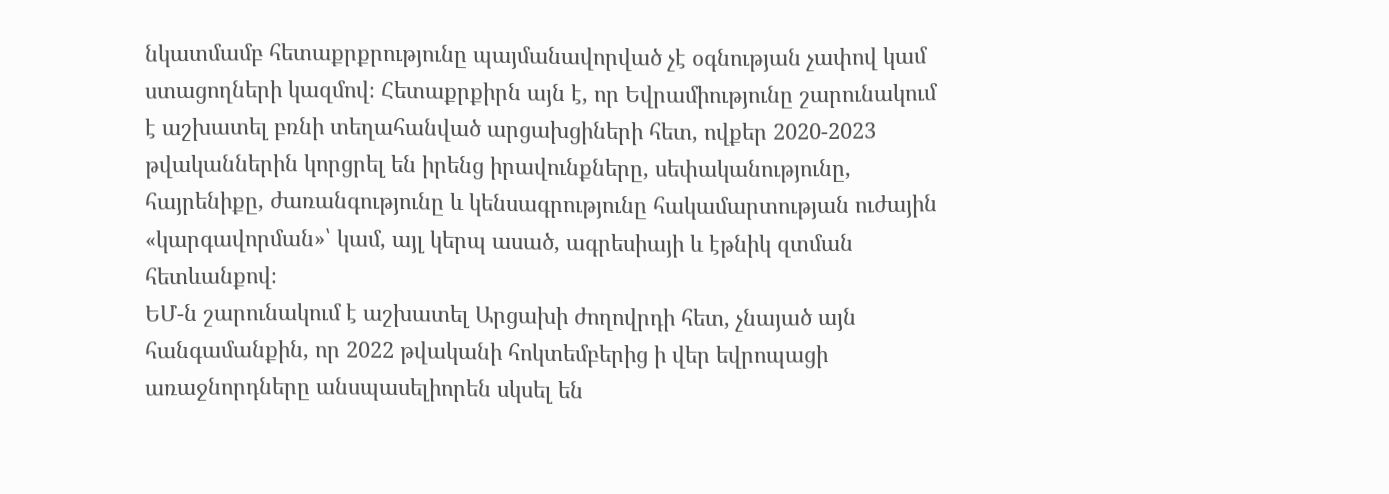նկատմամբ հետաքրքրությունը պայմանավորված չէ օգնության չափով կամ ստացողների կազմով։ Հետաքրքիրն այն է, որ Եվրամիությունը շարունակում է աշխատել բռնի տեղահանված արցախցիների հետ, ովքեր 2020-2023 թվականներին կորցրել են իրենց իրավունքները, սեփականությունը, հայրենիքը, ժառանգությունը և կենսագրությունը հակամարտության ուժային «կարգավորման»՝ կամ, այլ կերպ ասած, ագրեսիայի և էթնիկ զտման հետևանքով։
ԵՄ-ն շարունակում է աշխատել Արցախի ժողովրդի հետ, չնայած այն հանգամանքին, որ 2022 թվականի հոկտեմբերից ի վեր եվրոպացի առաջնորդները անսպասելիորեն սկսել են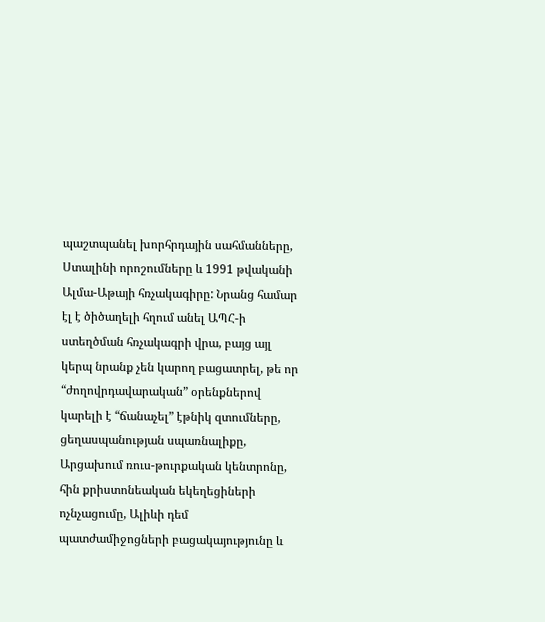պաշտպանել խորհրդային սահմանները, Ստալինի որոշումները և 1991 թվականի Ալմա-Աթայի հռչակագիրը: Նրանց համար էլ է ծիծաղելի հղում անել ԱՊՀ-ի ստեղծման հռչակագրի վրա, բայց այլ կերպ նրանք չեն կարող բացատրել, թե որ “ժողովրդավարական” օրենքներով կարելի է “ճանաչել” էթնիկ զտումները, ցեղասպանության սպառնալիքը, Արցախում ռուս-թուրքական կենտրոնը, հին քրիստոնեական եկեղեցիների ոչնչացումը, Ալիևի դեմ պատժամիջոցների բացակայությունը և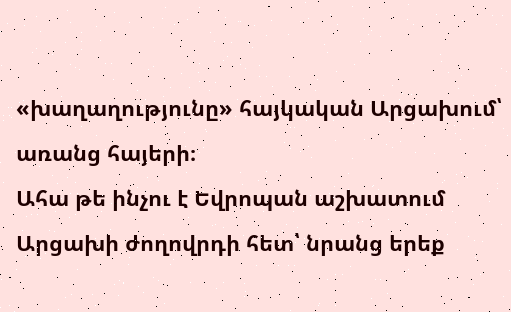«խաղաղությունը» հայկական Արցախում՝ առանց հայերի։
Ահա թե ինչու է Եվրոպան աշխատում Արցախի ժողովրդի հետ՝ նրանց երեք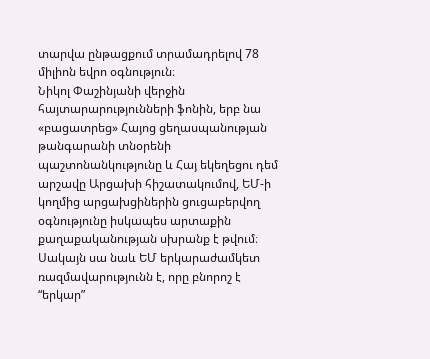տարվա ընթացքում տրամադրելով 78 միլիոն եվրո օգնություն։
Նիկոլ Փաշինյանի վերջին հայտարարությունների ֆոնին, երբ նա «բացատրեց» Հայոց ցեղասպանության թանգարանի տնօրենի պաշտոնանկությունը և Հայ եկեղեցու դեմ արշավը Արցախի հիշատակումով, ԵՄ-ի կողմից արցախցիներին ցուցաբերվող օգնությունը իսկապես արտաքին քաղաքականության սխրանք է թվում։
Սակայն սա նաև ԵՄ երկարաժամկետ ռազմավարությունն է, որը բնորոշ է “երկար”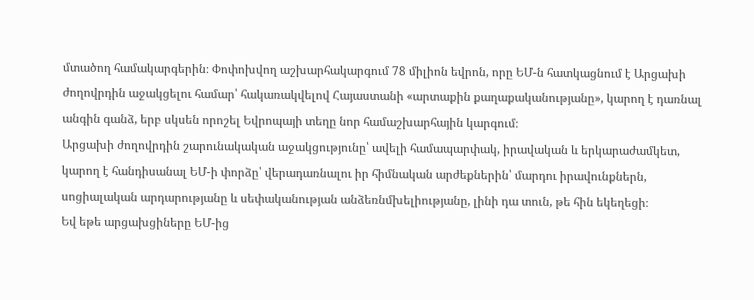մտածող համակարգերին։ Փոփոխվող աշխարհակարգում 78 միլիոն եվրոն, որը ԵՄ-ն հատկացնում է Արցախի ժողովրդին աջակցելու համար՝ հակառակվելով Հայաստանի «արտաքին քաղաքականությանը», կարող է դառնալ անգին գանձ, երբ սկսեն որոշել Եվրոպայի տեղը նոր համաշխարհային կարգում։
Արցախի ժողովրդին շարունակական աջակցությունը՝ ավելի համապարփակ, իրավական և երկարաժամկետ, կարող է հանդիսանալ ԵՄ-ի փորձը՝ վերադառնալու իր հիմնական արժեքներին՝ մարդու իրավունքներն, սոցիալական արդարությանը և սեփականության անձեռնմխելիությանը, լինի դա տուն, թե հին եկեղեցի։
Եվ եթե արցախցիները ԵՄ-ից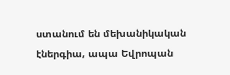ստանում են մեխանիկական էներգիա, ապա Եվրոպան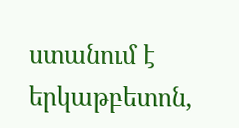ստանում է երկաթբետոն,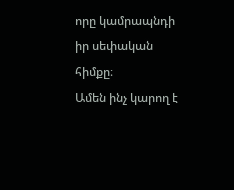որը կամրապնդի իր սեփական հիմքը։
Ամեն ինչ կարող է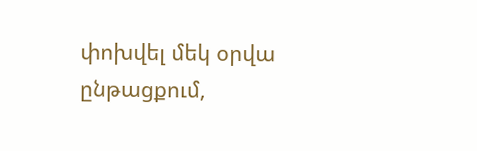փոխվել մեկ օրվա ընթացքում,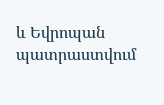և Եվրոպան պատրաստվում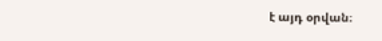է այդ օրվան։